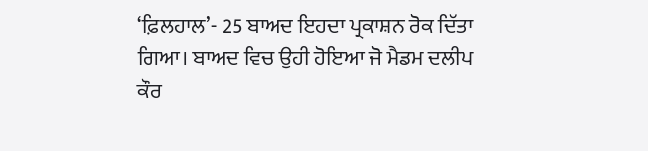‘ਫ਼ਿਲਹਾਲ’- 25 ਬਾਅਦ ਇਹਦਾ ਪ੍ਰਕਾਸ਼ਨ ਰੋਕ ਦਿੱਤਾ ਗਿਆ। ਬਾਅਦ ਵਿਚ ਉਹੀ ਹੋਇਆ ਜੋ ਮੈਡਮ ਦਲੀਪ ਕੌਰ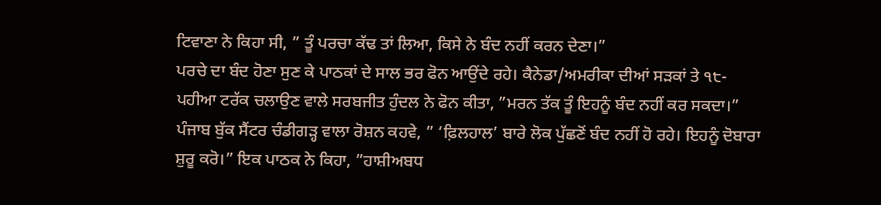ਟਿਵਾਣਾ ਨੇ ਕਿਹਾ ਸੀ, ” ਤੂੰ ਪਰਚਾ ਕੱਢ ਤਾਂ ਲਿਆ, ਕਿਸੇ ਨੇ ਬੰਦ ਨਹੀਂ ਕਰਨ ਦੇਣਾ।”
ਪਰਚੇ ਦਾ ਬੰਦ ਹੋਣਾ ਸੁਣ ਕੇ ਪਾਠਕਾਂ ਦੇ ਸਾਲ ਭਰ ਫੋਨ ਆਉਂਦੇ ਰਹੇ। ਕੈਨੇਡਾ/ਅਮਰੀਕਾ ਦੀਆਂ ਸੜਕਾਂ ਤੇ ੧੮-ਪਹੀਆ ਟਰੱਕ ਚਲਾਉਣ ਵਾਲੇ ਸਰਬਜੀਤ ਹੁੰਦਲ ਨੇ ਫੋਨ ਕੀਤਾ, ”ਮਰਨ ਤੱਕ ਤੂੰ ਇਹਨੂੰ ਬੰਦ ਨਹੀਂ ਕਰ ਸਕਦਾ।” ਪੰਜਾਬ ਬੁੱਕ ਸੈਂਟਰ ਚੰਡੀਗੜ੍ਹ ਵਾਲਾ ਰੋਸ਼ਨ ਕਹਵੇ, ” ‘ਫ਼ਿਲਹਾਲ’ ਬਾਰੇ ਲੋਕ ਪੁੱਛਣੋਂ ਬੰਦ ਨਹੀਂ ਹੋ ਰਹੇ। ਇਹਨੂੰ ਦੋਬਾਰਾ ਸ਼ੁਰੂ ਕਰੋ।” ਇਕ ਪਾਠਕ ਨੇ ਕਿਹਾ, ”ਹਾਸ਼ੀਅਬਧ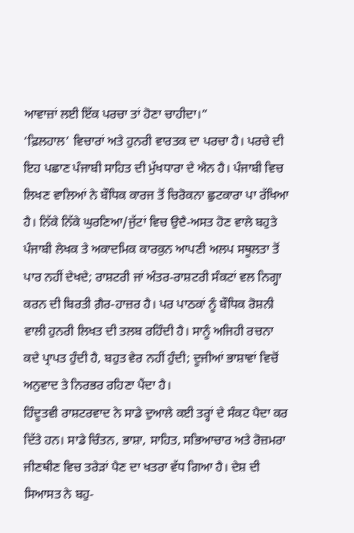ਆਵਾਜ਼ਾਂ ਲਈ ਇੱਕ ਪਰਚਾ ਤਾਂ ਹੋਣਾ ਚਾਹੀਦਾ।”
‘ਫ਼ਿਲਹਾਲ’ ਵਿਚਾਰਾਂ ਅਤੇ ਹੁਨਰੀ ਵਾਰਤਕ ਦਾ ਪਰਚਾ ਹੈ। ਪਰਚੇ ਦੀ ਇਹ ਪਛਾਣ ਪੰਜਾਬੀ ਸਾਹਿਤ ਦੀ ਮੁੱਖਧਾਰਾ ਦੇ ਐਨ ਹੈ। ਪੰਜਾਬੀ ਵਿਚ ਲਿਖਣ ਵਾਲਿਆਂ ਨੇ ਬੌਧਿਕ ਕਾਰਜ ਤੋਂ ਚਿਰੋਕਨਾ ਛੁਟਕਾਰਾ ਪਾ ਰੱਖਿਆ ਹੈ। ਨਿੱਕੇ ਨਿੱਕੇ ਘੁਰਣਿਆ/ਜੁੱਟਾਂ ਵਿਚ ਉਦੈ-ਅਸਤ ਹੋਣ ਵਾਲੇ ਬਹੁਤੇ ਪੰਜਾਬੀ ਲੇਖਕ ਤੇ ਅਕਾਦਮਿਕ ਕਾਰਕੁਨ ਆਪਣੀ ਅਲਪ ਸਥੂਲਤਾ ਤੋਂ ਪਾਰ ਨਹੀਂ ਦੇਖਦੇ; ਰਾਸ਼ਟਰੀ ਜਾਂ ਅੰਤਰ-ਰਾਸ਼ਟਰੀ ਸੰਕਟਾਂ ਵਲ ਨਿਗ੍ਹਾ ਕਰਨ ਦੀ ਬਿਰਤੀ ਗ਼ੈਰ-ਹਾਜ਼ਰ ਹੈ। ਪਰ ਪਾਠਕਾਂ ਨੂੰ ਬੌਧਿਕ ਰੋਸ਼ਨੀ ਵਾਲੀ ਹੁਨਰੀ ਲਿਖਤ ਦੀ ਤਲਬ ਰਹਿੰਦੀ ਹੈ। ਸਾਨੂੰ ਅਜਿਹੀ ਰਚਨਾ ਕਦੇ ਪ੍ਰਾਪਤ ਹੁੰਦੀ ਹੈ, ਬਹੁਤ ਵੇਰ ਨਹੀਂ ਹੁੰਦੀ; ਦੂਜੀਆਂ ਭਾਸ਼ਾਵਾਂ ਵਿਚੋਂ ਅਨੁਵਾਦ ਤੇ ਨਿਰਭਰ ਰਹਿਣਾ ਪੈਂਦਾ ਹੈ।
ਹਿੰਦੂਤਵੀ ਰਾਸ਼ਟਰਵਾਦ ਨੇ ਸਾਡੇ ਦੁਆਲੇ ਕਈ ਤਰ੍ਹਾਂ ਦੇ ਸੰਕਟ ਪੈਦਾ ਕਰ ਦਿੱਤੇ ਹਨ। ਸਾਡੇ ਚਿੰਤਨ, ਭਾਸ਼ਾ, ਸਾਹਿਤ, ਸਭਿਆਚਾਰ ਅਤੇ ਰੋਜ਼ਮਰਾ ਜੀਣਥੀਣ ਵਿਚ ਤਰੇੜਾਂ ਪੈਣ ਦਾ ਖਤਰਾ ਵੱਧ ਗਿਆ ਹੈ। ਦੇਸ਼ ਦੀ ਸਿਆਸਤ ਨੇ ਬਹੁ-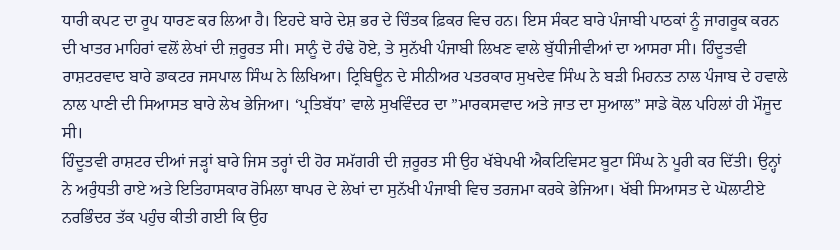ਧਾਰੀ ਕਪਟ ਦਾ ਰੂਪ ਧਾਰਣ ਕਰ ਲਿਆ ਹੈ। ਇਹਦੇ ਬਾਰੇ ਦੇਸ਼ ਭਰ ਦੇ ਚਿੰਤਕ ਫ਼ਿਕਰ ਵਿਚ ਹਨ। ਇਸ ਸੰਕਟ ਬਾਰੇ ਪੰਜਾਬੀ ਪਾਠਕਾਂ ਨੂੰ ਜਾਗਰੂਕ ਕਰਨ ਦੀ ਖਾਤਰ ਮਾਹਿਰਾਂ ਵਲੋਂ ਲੇਖਾਂ ਦੀ ਜ਼ਰੂਰਤ ਸੀ। ਸਾਨੂੰ ਦੋ ਹੰਢੇ ਹੋਏ, ਤੇ ਸੁਨੱਖੀ ਪੰਜਾਬੀ ਲਿਖਣ ਵਾਲੇ ਬੁੱਧੀਜੀਵੀਆਂ ਦਾ ਆਸਰਾ ਸੀ। ਹਿੰਦੂਤਵੀ ਰਾਸ਼ਟਰਵਾਦ ਬਾਰੇ ਡਾਕਟਰ ਜਸਪਾਲ ਸਿੰਘ ਨੇ ਲਿਖਿਆ। ਟ੍ਰਿਬਿਊਨ ਦੇ ਸੀਨੀਅਰ ਪਤਰਕਾਰ ਸੁਖਦੇਵ ਸਿੰਘ ਨੇ ਬੜੀ ਮਿਹਨਤ ਨਾਲ ਪੰਜਾਬ ਦੇ ਹਵਾਲੇ ਨਾਲ ਪਾਣੀ ਦੀ ਸਿਆਸਤ ਬਾਰੇ ਲੇਖ ਭੇਜਿਆ। ‘ਪ੍ਰਤਿਬੱਧ’ ਵਾਲੇ ਸੁਖਵਿੰਦਰ ਦਾ ”ਮਾਰਕਸਵਾਦ ਅਤੇ ਜਾਤ ਦਾ ਸੁਆਲ” ਸਾਡੇ ਕੋਲ ਪਹਿਲਾਂ ਹੀ ਮੌਜੂਦ ਸੀ।
ਹਿੰਦੂਤਵੀ ਰਾਸ਼ਟਰ ਦੀਆਂ ਜੜ੍ਹਾਂ ਬਾਰੇ ਜਿਸ ਤਰ੍ਹਾਂ ਦੀ ਹੋਰ ਸਮੱਗਰੀ ਦੀ ਜ਼ਰੂਰਤ ਸੀ ਉਹ ਖੱਬੇਪਖੀ ਐਕਟਿਵਿਸਟ ਬੂਟਾ ਸਿੰਘ ਨੇ ਪੂਰੀ ਕਰ ਦਿੱਤੀ। ਉਨ੍ਹਾਂ ਨੇ ਅਰੁੰਧਤੀ ਰਾਏ ਅਤੇ ਇਤਿਹਾਸਕਾਰ ਰੋਮਿਲਾ ਥਾਪਰ ਦੇ ਲੇਖਾਂ ਦਾ ਸੁਨੱਖੀ ਪੰਜਾਬੀ ਵਿਚ ਤਰਜਮਾ ਕਰਕੇ ਭੇਜਿਆ। ਖੱਬੀ ਸਿਆਸਤ ਦੇ ਘੋਲਾਟੀਏ ਨਰਭਿੰਦਰ ਤੱਕ ਪਹੁੰਚ ਕੀਤੀ ਗਈ ਕਿ ਉਹ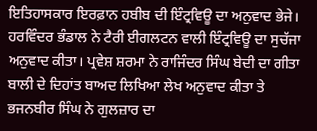ਇਤਿਹਾਸਕਾਰ ਇਰਫ਼ਾਨ ਹਬੀਬ ਦੀ ਇੰਟ੍ਰਵਿਊ ਦਾ ਅਨੁਵਾਦ ਭੇਜੇ। ਹਰਵਿੰਦਰ ਭੰਡਾਲ ਨੇ ਟੈਰੀ ਈਗਲਟਨ ਵਾਲੀ ਇੰਟ੍ਰਵਿਊ ਦਾ ਸੁਚੱਜਾ ਅਨੁਵਾਦ ਕੀਤਾ। ਪ੍ਰਵੇਸ਼ ਸ਼ਰਮਾ ਨੇ ਰਾਜਿੰਦਰ ਸਿੰਘ ਬੇਦੀ ਦਾ ਗੀਤਾ ਬਾਲੀ ਦੇ ਦਿਹਾਂਤ ਬਾਅਦ ਲਿਖਿਆ ਲੇਖ ਅਨੁਵਾਦ ਕੀਤਾ ਤੇ ਭਜਨਬੀਰ ਸਿੰਘ ਨੇ ਗੁਲਜ਼ਾਰ ਦਾ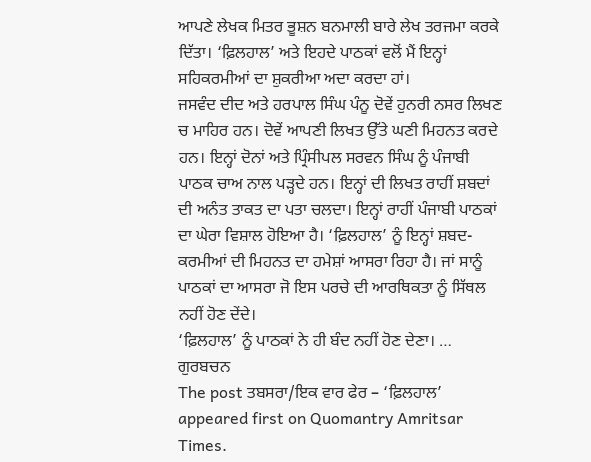ਆਪਣੇ ਲੇਖਕ ਮਿਤਰ ਭੂਸ਼ਨ ਬਨਮਾਲੀ ਬਾਰੇ ਲੇਖ ਤਰਜਮਾ ਕਰਕੇ ਦਿੱਤਾ। ‘ਫ਼ਿਲਹਾਲ’ ਅਤੇ ਇਹਦੇ ਪਾਠਕਾਂ ਵਲੋਂ ਮੈਂ ਇਨ੍ਹਾਂ ਸਹਿਕਰਮੀਆਂ ਦਾ ਸ਼ੁਕਰੀਆ ਅਦਾ ਕਰਦਾ ਹਾਂ।
ਜਸਵੰਦ ਦੀਦ ਅਤੇ ਹਰਪਾਲ ਸਿੰਘ ਪੰਨੂ ਦੋਵੇਂ ਹੁਨਰੀ ਨਸਰ ਲਿਖਣ ਚ ਮਾਹਿਰ ਹਨ। ਦੋਵੇਂ ਆਪਣੀ ਲਿਖਤ ਉੱਤੇ ਘਣੀ ਮਿਹਨਤ ਕਰਦੇ ਹਨ। ਇਨ੍ਹਾਂ ਦੋਨਾਂ ਅਤੇ ਪ੍ਰਿੰਸੀਪਲ ਸਰਵਨ ਸਿੰਘ ਨੂੰ ਪੰਜਾਬੀ ਪਾਠਕ ਚਾਅ ਨਾਲ ਪੜ੍ਹਦੇ ਹਨ। ਇਨ੍ਹਾਂ ਦੀ ਲਿਖਤ ਰਾਹੀਂ ਸ਼ਬਦਾਂ ਦੀ ਅਨੰਤ ਤਾਕਤ ਦਾ ਪਤਾ ਚਲਦਾ। ਇਨ੍ਹਾਂ ਰਾਹੀਂ ਪੰਜਾਬੀ ਪਾਠਕਾਂ ਦਾ ਘੇਰਾ ਵਿਸ਼ਾਲ ਹੋਇਆ ਹੈ। ‘ਫ਼ਿਲਹਾਲ’ ਨੂੰ ਇਨ੍ਹਾਂ ਸ਼ਬਦ-ਕਰਮੀਆਂ ਦੀ ਮਿਹਨਤ ਦਾ ਹਮੇਸ਼ਾਂ ਆਸਰਾ ਰਿਹਾ ਹੈ। ਜਾਂ ਸਾਨੂੰ ਪਾਠਕਾਂ ਦਾ ਆਸਰਾ ਜੋ ਇਸ ਪਰਚੇ ਦੀ ਆਰਥਿਕਤਾ ਨੂੰ ਸਿੱਥਲ ਨਹੀਂ ਹੋਣ ਦੇਂਦੇ।
‘ਫ਼ਿਲਹਾਲ’ ਨੂੰ ਪਾਠਕਾਂ ਨੇ ਹੀ ਬੰਦ ਨਹੀਂ ਹੋਣ ਦੇਣਾ। … ਗੁਰਬਚਨ
The post ਤਬਸਰਾ/ਇਕ ਵਾਰ ਫੇਰ – ‘ਫ਼ਿਲਹਾਲ’ appeared first on Quomantry Amritsar Times.